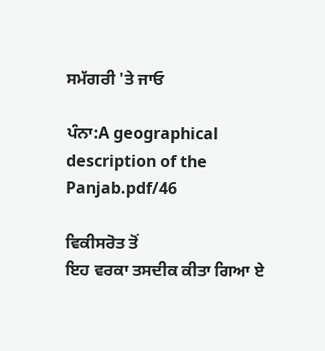ਸਮੱਗਰੀ 'ਤੇ ਜਾਓ

ਪੰਨਾ:A geographical description of the Panjab.pdf/46

ਵਿਕੀਸਰੋਤ ਤੋਂ
ਇਹ ਵਰਕਾ ਤਸਦੀਕ ਕੀਤਾ ਗਿਆ ਏ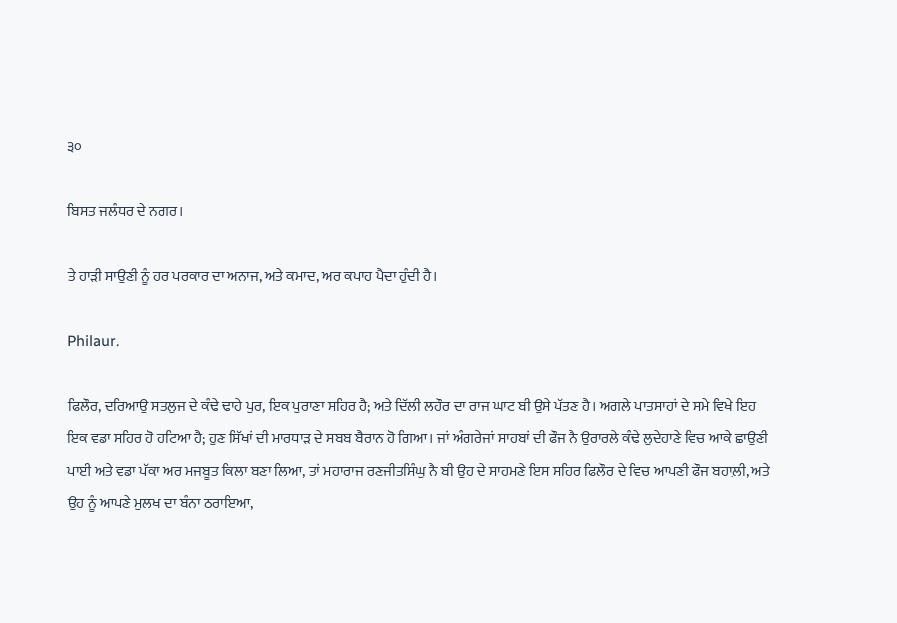੩੦

ਬਿਸਤ ਜਲੰਧਰ ਦੇ ਨਗਰ।

ਤੇ ਹਾੜੀ ਸਾਉਣੀ ਨੂੰ ਹਰ ਪਰਕਾਰ ਦਾ ਅਨਾਜ, ਅਤੇ ਕਮਾਦ, ਅਰ ਕਪਾਹ ਪੈਦਾ ਹੁੰਦੀ ਹੈ।

Philaur.

ਫਿਲੌਰ, ਦਰਿਆਉ ਸਤਲੁਜ ਦੇ ਕੰਢੇ ਢਾਹੇ ਪੁਰ, ਇਕ ਪੁਰਾਣਾ ਸਹਿਰ ਹੈ; ਅਤੇ ਦਿੱਲੀ ਲਹੌਰ ਦਾ ਰਾਜ ਘਾਟ ਬੀ ਉਸੇ ਪੱਤਣ ਹੈ। ਅਗਲੇ ਪਾਤਸਾਹਾਂ ਦੇ ਸਮੇ ਵਿਖੇ ਇਹ ਇਕ ਵਡਾ ਸਹਿਰ ਹੋ ਹਟਿਆ ਹੈ; ਹੁਣ ਸਿੱਖਾਂ ਦੀ ਮਾਰਧਾੜ ਦੇ ਸਬਬ ਬੈਰਾਨ ਹੋ ਗਿਆ। ਜਾਂ ਅੰਗਰੇਜਾਂ ਸਾਹਬਾਂ ਦੀ ਫੌਜ ਨੈ ਉਰਾਰਲੇ ਕੰਢੇ ਲੁਦੇਹਾਣੇ ਵਿਚ ਆਕੇ ਛਾਉਣੀ ਪਾਈ ਅਤੇ ਵਡਾ ਪੱਕਾ ਅਰ ਮਜਬੂਤ ਕਿਲਾ ਬਣਾ ਲਿਆ, ਤਾਂ ਮਹਾਰਾਜ ਰਣਜੀਤਸਿੰਘੁ ਨੈ ਬੀ ਉਹ ਦੇ ਸਾਹਮਣੇ ਇਸ ਸਹਿਰ ਫਿਲੌਰ ਦੇ ਵਿਚ ਆਪਣੀ ਫੌਜ ਬਹਾਲ਼ੀ, ਅਤੇ ਉਹ ਨੂੰ ਆਪਣੇ ਮੁਲਖ ਦਾ ਬੰਨਾ ਠਰਾਇਆ,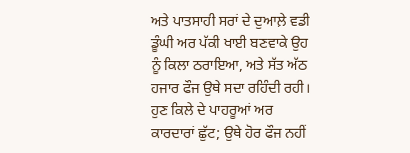ਅਤੇ ਪਾਤਸਾਹੀ ਸਰਾਂ ਦੇ ਦੁਆਲ਼ੇ ਵਡੀ ਡੂੰਘੀ ਅਰ ਪੱਕੀ ਖਾਈ ਬਣਵਾਕੇ ਉਹ ਨੂੰ ਕਿਲਾ ਠਰਾਇਆ, ਅਤੇ ਸੱਤ ਅੱਠ ਹਜਾਰ ਫੌਜ ਉਥੇ ਸਦਾ ਰਹਿੰਦੀ ਰਹੀ। ਹੁਣ ਕਿਲੇ ਦੇ ਪਾਹਰੂਆਂ ਅਰ ਕਾਰਦਾਰਾਂ ਛੁੱਟ; ਉਥੇ ਹੋਰ ਫੌਜ ਨਹੀਂ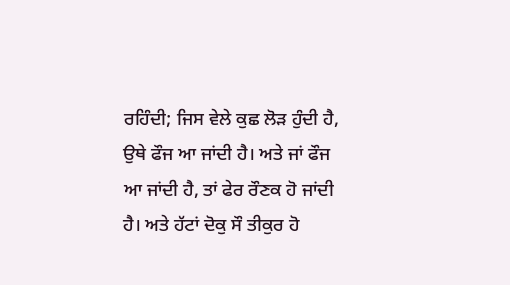ਰਹਿੰਦੀ; ਜਿਸ ਵੇਲੇ ਕੁਛ ਲੋੜ ਹੁੰਦੀ ਹੈ, ਉਥੇ ਫੌਜ ਆ ਜਾਂਦੀ ਹੈ। ਅਤੇ ਜਾਂ ਫੌਜ ਆ ਜਾਂਦੀ ਹੈ, ਤਾਂ ਫੇਰ ਰੌਣਕ ਹੋ ਜਾਂਦੀ ਹੈ। ਅਤੇ ਹੱਟਾਂ ਦੋਕੁ ਸੌ ਤੀਕੁਰ ਹੋ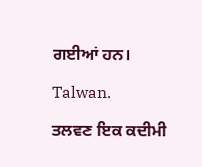ਗਈਆਂ ਹਨ।

Talwan.

ਤਲਵਣ ਇਕ ਕਦੀਮੀ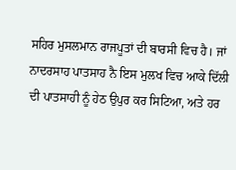ਸਹਿਰ ਮੁਸਲਮਾਨ ਰਾਜਪੂਤਾਂ ਦੀ ਬਾਰਸੀ ਵਿਚ ਹੈ। ਜਾਂ ਨਾਦਰਸਾਹ ਪਾਤਸਾਹ ਨੈ ਇਸ ਮੁਲਖ ਵਿਚ ਆਕੇ ਦਿੱਲੀ ਦੀ ਪਾਤਸਾਹੀ ਨੂੰ ਹੇਠ ਉਪੁਰ ਕਰ ਸਿਟਿਆ, ਅਤੇ ਹਰ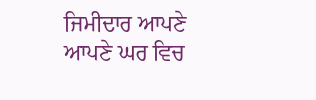ਜਿਮੀਦਾਰ ਆਪਣੇ ਆਪਣੇ ਘਰ ਵਿਚ